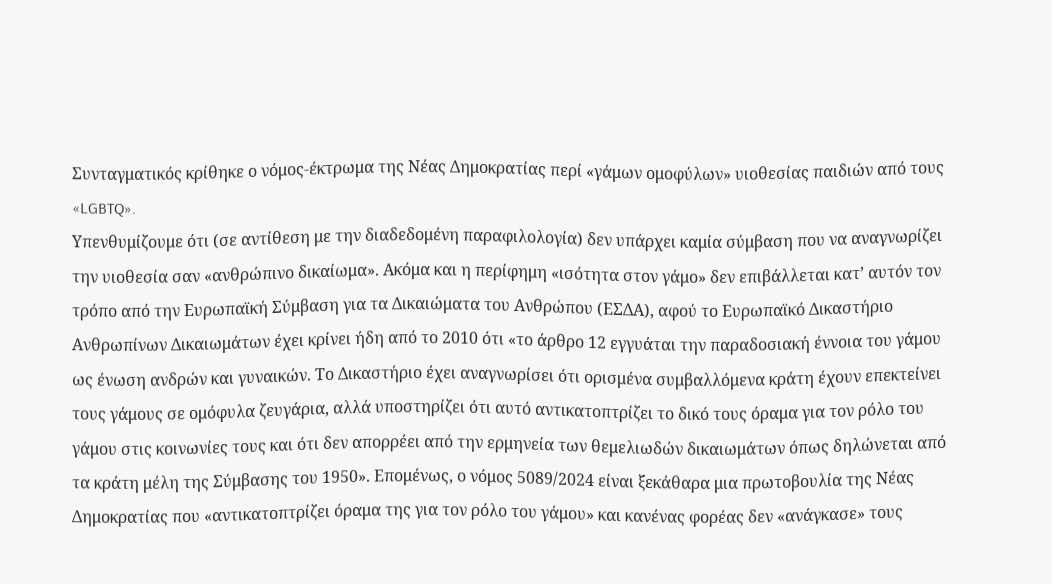Συνταγματικός κρίθηκε ο νόμος-έκτρωμα της Νέας Δημοκρατίας περί «γάμων ομοφύλων» υιοθεσίας παιδιών από τους «LGBTQ».
Υπενθυμίζουμε ότι (σε αντίθεση με την διαδεδομένη παραφιλολογία) δεν υπάρχει καμία σύμβαση που να αναγνωρίζει την υιοθεσία σαν «ανθρώπινο δικαίωμα». Ακόμα και η περίφημη «ισότητα στον γάμο» δεν επιβάλλεται κατ’ αυτόν τον τρόπο από την Ευρωπαϊκή Σύμβαση για τα Δικαιώματα του Ανθρώπου (ΕΣΔΑ), αφού το Ευρωπαϊκό Δικαστήριο Ανθρωπίνων Δικαιωμάτων έχει κρίνει ήδη από το 2010 ότι «το άρθρο 12 εγγυάται την παραδοσιακή έννοια του γάμου ως ένωση ανδρών και γυναικών. Το Δικαστήριο έχει αναγνωρίσει ότι ορισμένα συμβαλλόμενα κράτη έχουν επεκτείνει τους γάμους σε ομόφυλα ζευγάρια, αλλά υποστηρίζει ότι αυτό αντικατοπτρίζει το δικό τους όραμα για τον ρόλο του γάμου στις κοινωνίες τους και ότι δεν απορρέει από την ερμηνεία των θεμελιωδών δικαιωμάτων όπως δηλώνεται από τα κράτη μέλη της Σύμβασης του 1950». Επομένως, ο νόμος 5089/2024 είναι ξεκάθαρα μια πρωτοβουλία της Νέας Δημοκρατίας που «αντικατοπτρίζει όραμα της για τον ρόλο του γάμου» και κανένας φορέας δεν «ανάγκασε» τους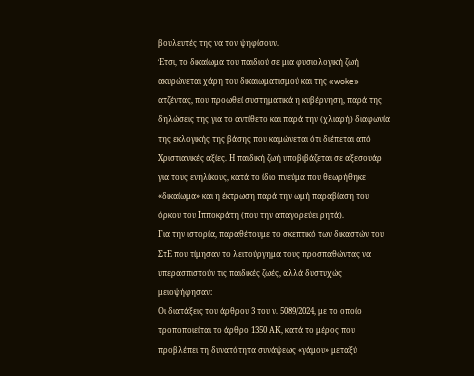βουλευτές της να τον ψηφίσουν.
Έτσι, το δικαίωμα του παιδιού σε μια φυσιολογική ζωή ακυρώνεται χάρη του δικαιωματισμού και της «woke» ατζέντας, που προωθεί συστηματικά η κυβέρνηση, παρά της δηλώσεις της για το αντίθετο και παρά την (χλιαρή) διαφωνία της εκλογικής της βάσης που καμώνεται ότι διέπεται από Χριστιανικές αξίες. Η παιδική ζωή υποβιβάζεται σε αξεσουάρ για τους ενηλίκους, κατά το ίδιο πνεύμα που θεωρήθηκε «δικαίωμα» και η έκτρωση παρά την ωμή παραβίαση του όρκου του Ιπποκράτη (που την απαγορεύει ρητά).
Για την ιστορία, παραθέτουμε το σκεπτικό των δικαστών του ΣτΕ που τίμησαν το λειτούργημα τους προσπαθώντας να υπερασπιστούν τις παιδικές ζωές, αλλά δυστυχώς μειοψήφησαν:
Οι διατάξεις του άρθρου 3 του ν. 5089/2024, με το οποίο τροποποιείται το άρθρο 1350 ΑΚ, κατά το μέρος που προβλέπει τη δυνατότητα συνάψεως «γάμου» μεταξύ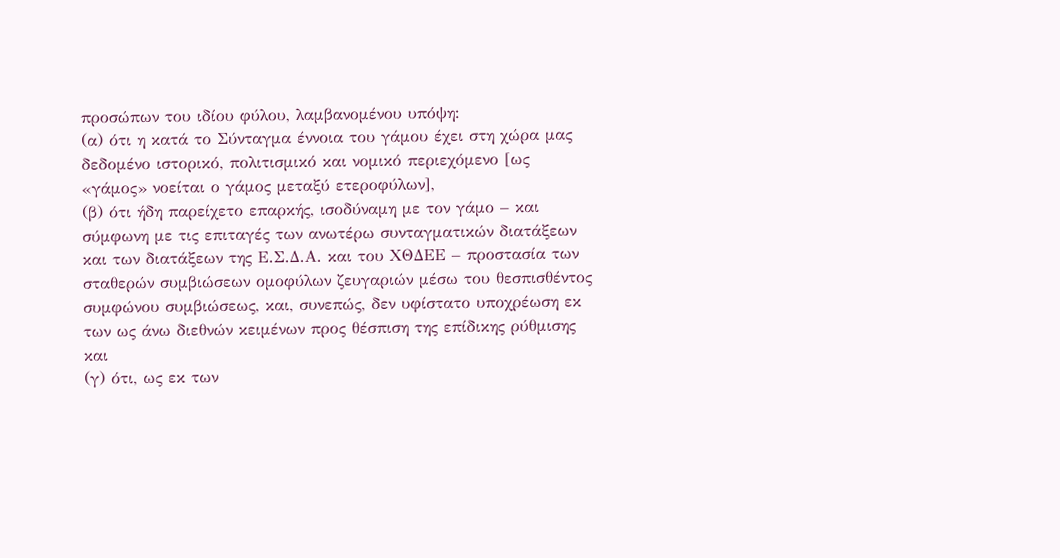προσώπων του ιδίου φύλου, λαμβανομένου υπόψη:
(α) ότι η κατά το Σύνταγμα έννοια του γάμου έχει στη χώρα μας δεδομένο ιστορικό, πολιτισμικό και νομικό περιεχόμενο [ως «γάμος» νοείται ο γάμος μεταξύ ετεροφύλων],
(β) ότι ήδη παρείχετο επαρκής, ισοδύναμη με τον γάμο – και σύμφωνη με τις επιταγές των ανωτέρω συνταγματικών διατάξεων και των διατάξεων της Ε.Σ.Δ.Α. και του ΧΘΔΕΕ – προστασία των σταθερών συμβιώσεων ομοφύλων ζευγαριών μέσω του θεσπισθέντος συμφώνου συμβιώσεως, και, συνεπώς, δεν υφίστατο υποχρέωση εκ των ως άνω διεθνών κειμένων προς θέσπιση της επίδικης ρύθμισης και
(γ) ότι, ως εκ των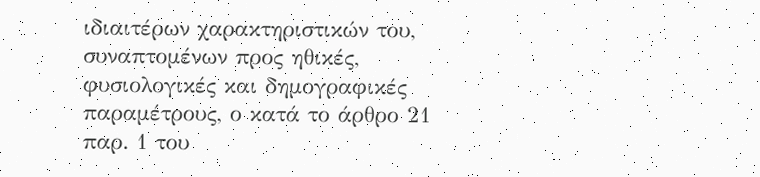ιδιαιτέρων χαρακτηριστικών του, συναπτομένων προς ηθικές, φυσιολογικές και δημογραφικές παραμέτρους, ο κατά το άρθρο 21 παρ. 1 του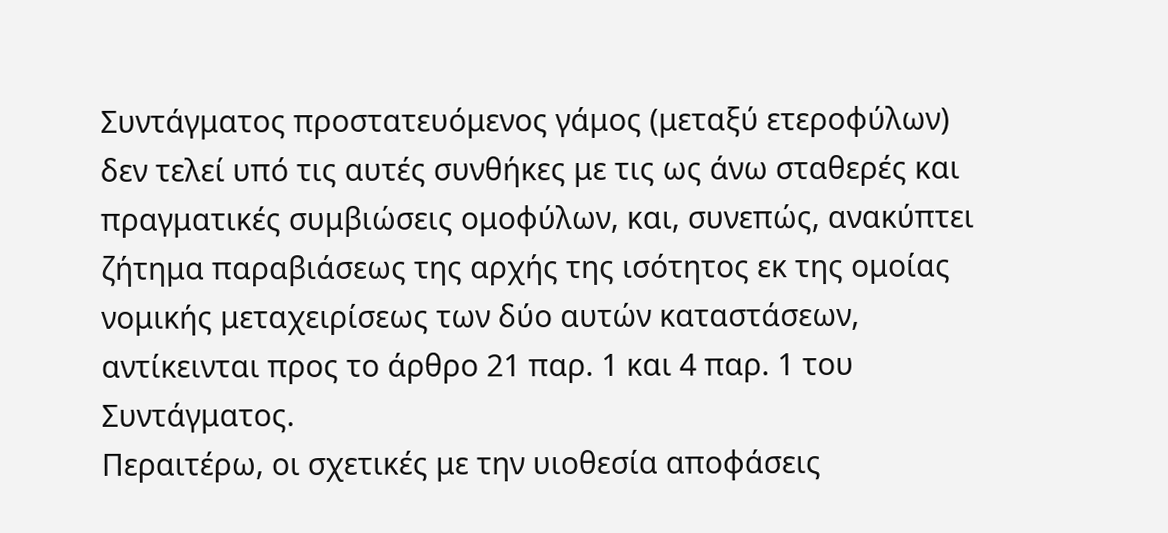Συντάγματος προστατευόμενος γάμος (μεταξύ ετεροφύλων) δεν τελεί υπό τις αυτές συνθήκες με τις ως άνω σταθερές και πραγματικές συμβιώσεις ομοφύλων, και, συνεπώς, ανακύπτει ζήτημα παραβιάσεως της αρχής της ισότητος εκ της ομοίας νομικής μεταχειρίσεως των δύο αυτών καταστάσεων, αντίκεινται προς το άρθρο 21 παρ. 1 και 4 παρ. 1 του Συντάγματος.
Περαιτέρω, οι σχετικές με την υιοθεσία αποφάσεις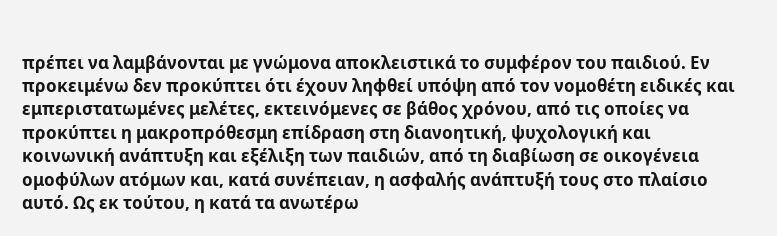πρέπει να λαμβάνονται με γνώμονα αποκλειστικά το συμφέρον του παιδιού. Εν προκειμένω δεν προκύπτει ότι έχουν ληφθεί υπόψη από τον νομοθέτη ειδικές και εμπεριστατωμένες μελέτες, εκτεινόμενες σε βάθος χρόνου, από τις οποίες να προκύπτει η μακροπρόθεσμη επίδραση στη διανοητική, ψυχολογική και κοινωνική ανάπτυξη και εξέλιξη των παιδιών, από τη διαβίωση σε οικογένεια ομοφύλων ατόμων και, κατά συνέπειαν, η ασφαλής ανάπτυξή τους στο πλαίσιο αυτό. Ως εκ τούτου, η κατά τα ανωτέρω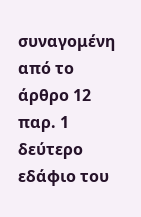συναγομένη από το άρθρο 12 παρ. 1 δεύτερο εδάφιο του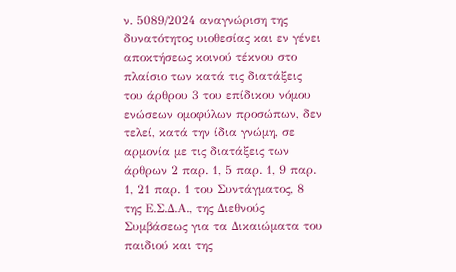ν. 5089/2024 αναγνώριση της δυνατότητος υιοθεσίας και εν γένει αποκτήσεως κοινού τέκνου στο πλαίσιο των κατά τις διατάξεις του άρθρου 3 του επίδικου νόμου ενώσεων ομοφύλων προσώπων, δεν τελεί, κατά την ίδια γνώμη, σε αρμονία με τις διατάξεις των άρθρων 2 παρ. 1, 5 παρ. 1, 9 παρ. 1, 21 παρ. 1 του Συντάγματος, 8 της Ε.Σ.Δ.Α., της Διεθνούς Συμβάσεως για τα Δικαιώματα του παιδιού και της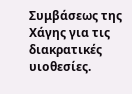Συμβάσεως της Χάγης για τις διακρατικές υιοθεσίες.